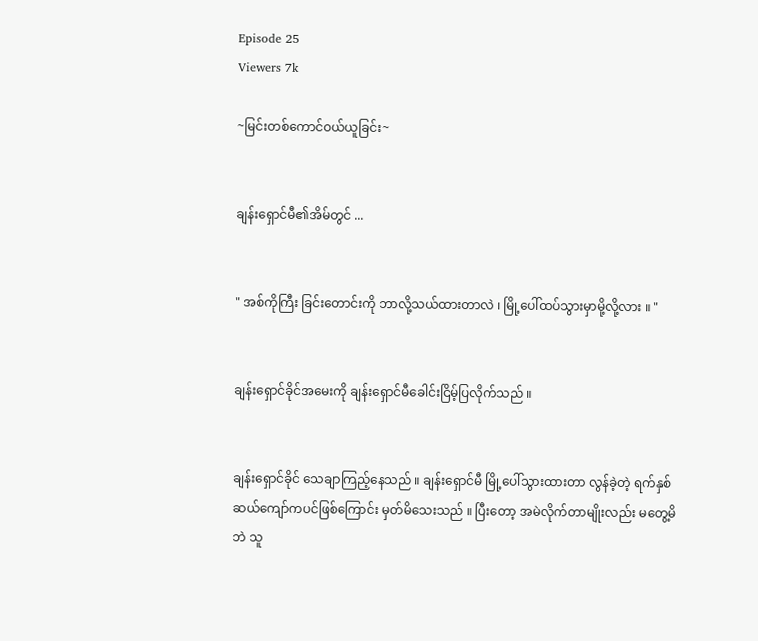Episode 25
Viewers 7k

~မြင်းတစ်ကောင်ဝယ်ယူခြင်း~


ချန်းရှောင်မီ၏အိမ်တွင် ...


" အစ်ကိုကြီး ခြင်းတောင်းကို ဘာလို့သယ်ထားတာလဲ ၊ မြို့ပေါ်ထပ်သွားမှာမို့လို့လား ။ "


ချန်းရှောင်ခိုင်အမေးကို ချန်းရှောင်မီခေါင်းငြိမ့်ပြလိုက်သည် ။


ချန်းရှောင်ခိုင် သေချာကြည့်နေသည် ။ ချန်းရှောင်မီ မြို့ပေါ်သွားထားတာ လွန်ခဲ့တဲ့ ရက်နှစ်ဆယ်ကျော်ကပင်ဖြစ်ကြောင်း မှတ်မိသေးသည် ။ ပြီးတော့ အမဲလိုက်တာမျိုးလည်း မတွေ့မိဘဲ သူ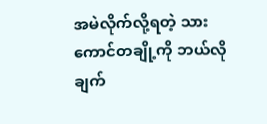အမဲလိုက်လို့ရတဲ့ သားကောင်တချို့ကို ဘယ်လိုချက်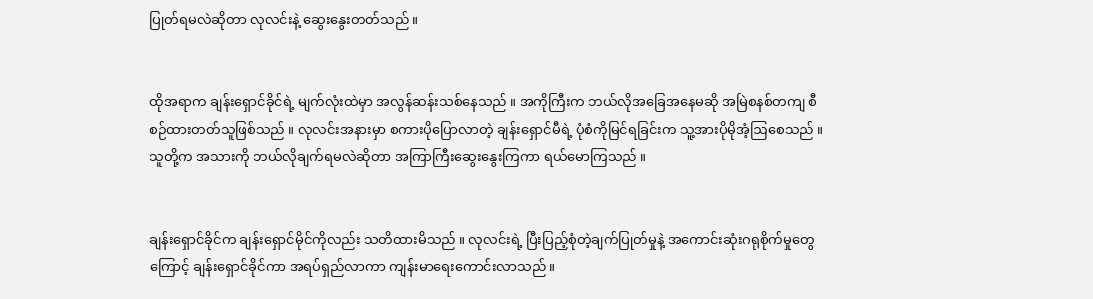ပြုတ်ရမလဲဆိုတာ လုလင်းနဲ့ ဆွေးနွေးတတ်သည်။


ထိုအရာက ချန်းရှောင်ခိုင်ရဲ့ မျက်လုံးထဲမှာ အလွန်ဆန်းသစ်နေသည် ။ အကိုကြီးက ဘယ်လိုအခြေအနေမဆို အမြဲစနစ်တကျ စီစဉ်ထားတတ်သူဖြစ်သည် ။ လုလင်းအနားမှာ စကားပိုပြောလာတဲ့ ချန်းရှောင်မီရဲ့ ပုံစံကိုမြင်ရခြင်းက သူ့အားပိုမိုအံ့ဩစေသည် ။ သူတို့က အသားကို ဘယ်လိုချက်ရမလဲဆိုတာ အကြာကြီးဆွေးနွေးကြကာ ရယ်မောကြသည် ။


ချန်းရှောင်ခိုင်က ချန်းရှောင်မိုင်ကိုလည်း သတိထားမိသည် ။ လုလင်းရဲ့ ‌ပြီးပြည့်စုံတဲ့ချက်ပြုတ်မှုနဲ့ အကောင်းဆုံးဂရုစိုက်မှုတွေကြောင့် ချန်းရှောင်ခိုင်ကာ အရပ်ရှည်လာကာ ကျန်းမာရေးကောင်းလာသည်။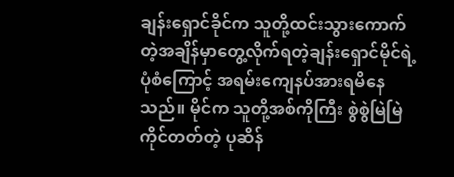ချန်းရှောင်ခိုင်က သူတို့ထင်းသွားကောက်တဲ့အချိန်မှာတွေ့လိုက်ရတဲ့ချန်းရှောင်မိုင်ရဲ့ပုံစံကြောင့် အရမ်းကျေနပ်အားရမိနေသည်။ မိုင်က သူတို့အစ်ကိုကြီး စွဲစွဲမြဲမြဲကိုင်တတ်တဲ့ ပုဆိန်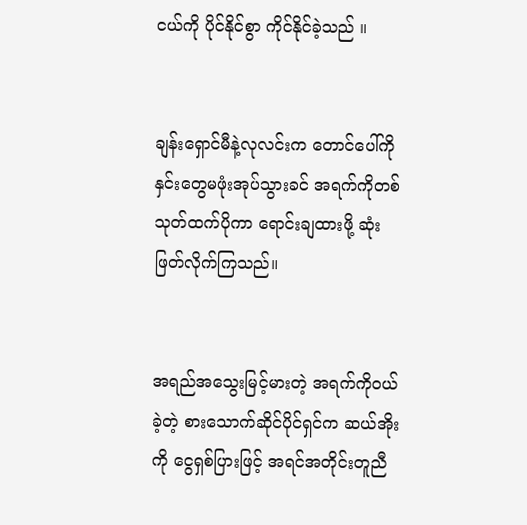ငယ်ကို ပိုင်နိုင်စွာ ကိုင်နိုင်ခဲ့သည် ။


ချန်းရှောင်မီနဲ့လုလင်းက တောင်ပေါ်ကို နှင်းတွေမဖုံးအုပ်သွားခင် အရက်ကိုတစ်သုတ်ထက်ပိုကာ ရောင်းချထားဖို့ ဆုံးဖြတ်လိုက်ကြသည်။


အရည်အသွေးမြင့်မားတဲ့ အရက်ကိုဝယ်ခဲ့တဲ့ စားသောက်ဆိုင်ပိုင်ရှင်က ဆယ်အိုးကို ငွေရှစ်ပြားဖြင့် အရင်အတိုင်းတူညီ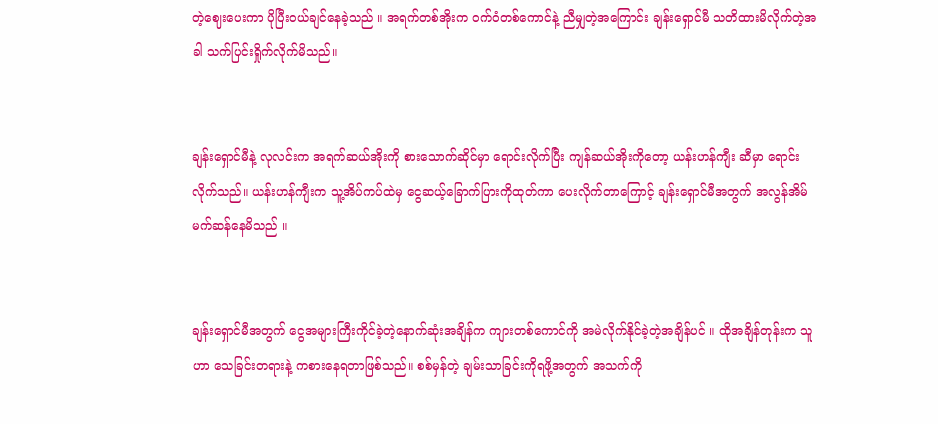တဲ့ဈေးပေးကာ ပိုပြီးဝယ်ချင်နေခဲ့သည် ။ အရက်တစ်အိုးက ဝက်ဝံတစ်ကောင်နဲ့ ညီမျှတဲ့အကြောင်း ချန်းရှောင်မီ သတိထားမိလိုက်တဲ့အခါ သက်ပြင်းရှိုက်လိုက်မိသည်။


ချန်းရှောင်မီနဲ့ လုလင်းက အရက်ဆယ်အိုးကို စားသောက်ဆိုင်မှာ ရောင်းလိုက်ပြီး ကျန်ဆယ်အိုးကိုတော့ ယန်းဟန်ကျီး ဆီမှာ ရောင်းလိုက်သည်။ ယန်းဟန်ကျီးက သူ့အိပ်ကပ်ထဲမှ ငွေဆယ့်ခြောက်ပြားကိုထုတ်ကာ ပေးလိုက်တာကြောင့် ချန်းရှောင်မီအတွက် အလွန်အိမ်မက်ဆန်နေမိသည် ။


ချန်းရှောင်မီအတွက် ငွေအများကြီးကိုင်ခဲ့တဲ့‌နောက်ဆုံးအချိန်က ကျားတစ်ကောင်ကို အမဲလိုက်နိုင်ခဲ့တဲ့အချိန်ပင် ။ ထိုအချိန်တုန်းက သူဟာ သေခြင်းတရားနဲ့ ကစားနေရတာဖြစ်သည်။ စစ်မှန်တဲ့ ချမ်းသာခြင်းကိုရဖို့အတွက် အသက်ကို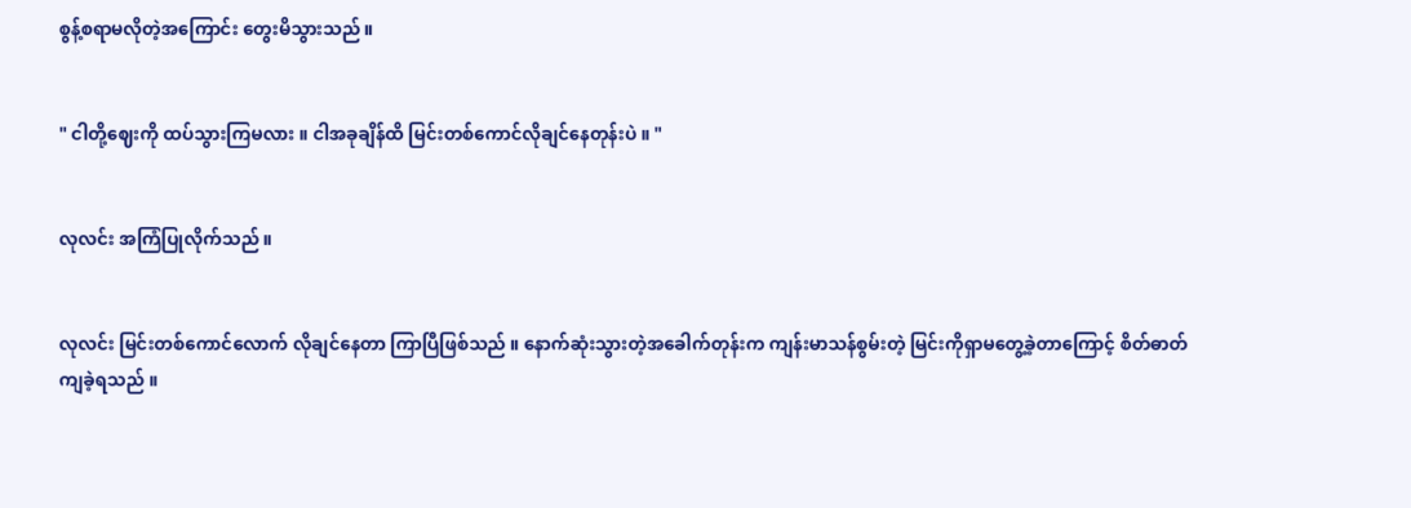စွန့်စရာမလိုတဲ့အကြောင်း တွေးမိသွားသည်။


" ငါတို့ဈေးကို ထပ်သွားကြမလား ။ ငါအခုချိန်ထိ မြင်းတစ်ကောင်လိုချင်နေတုန်းပဲ ။ "


လုလင်း အကြံပြုလိုက်သည်။


လုလင်း မြင်းတစ်ကောင်လောက် လိုချင်နေတာ ကြာပြီဖြစ်သည် ။ နောက်ဆုံးသွားတဲ့အခေါက်တုန်းက ကျန်းမာသန်စွမ်းတဲ့ မြင်းကိုရှာမတွေ့ခဲ့တာကြောင့် စိတ်ဓာတ်ကျခဲ့ရသည် ။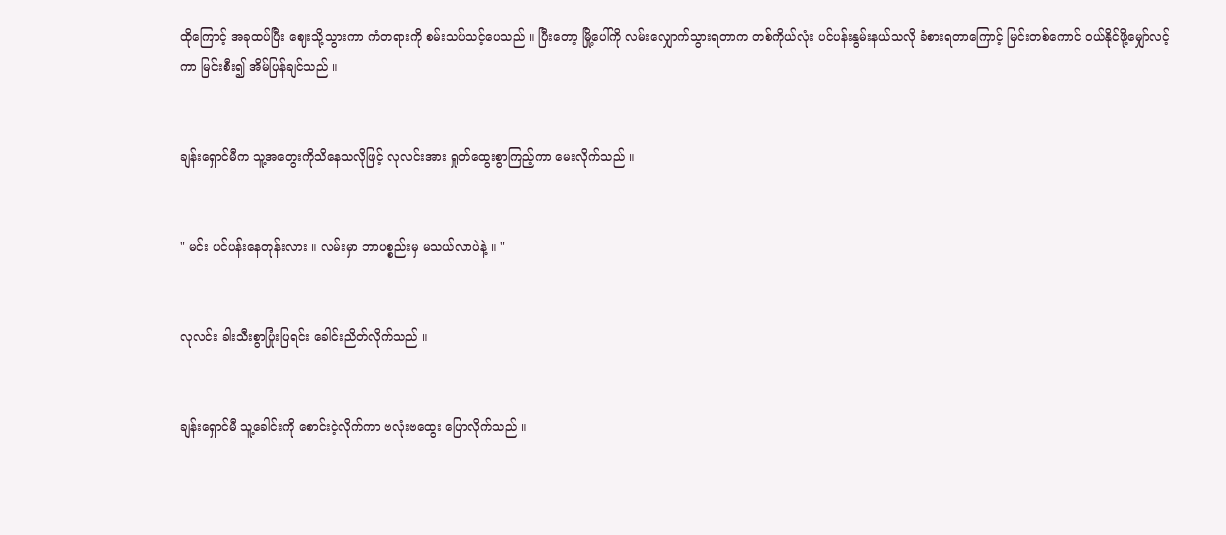ထိုကြောင့် အခုထပ်ပြီး ဈေးသို့သွားကာ ကံတရားကို စမ်းသပ်သင့်ပေသည် ။ ပြီးတော့ မြို့ပေါ်ကို လမ်းလျှောက်သွားရတာက တစ်ကိုယ်လုံး ပင်ပန်းနွမ်းနယ်သလို ခံစားရတာကြောင့် မြင်းတစ်ကောင် ဝယ်နိုင်ဖို့မျှော်လင့်ကာ မြင်းစီး၍ အိမ်ပြန်ချင်သည် ။


ချန်းရှောင်မီက သူ့အတွေးကိုသိနေသလိုဖြင့် လုလင်းအား ရှုတ်ထွေးစွာကြည့်ကာ မေးလိုက်သည် ။


" မင်း ပင်ပန်းနေတုန်းလား ။ လမ်းမှာ ဘာပစ္စည်းမှ မသယ်လာပဲနဲ့ ။ "


လုလင်း ခါးသီးစွာပြုံးပြရင်း ခေါင်းညိတ်လိုက်သည် ။


ချန်းရှောင်မီ သူ့ခေါင်းကို စောင်းငဲ့လိုက်ကာ ဗလုံးဗထွေး ပြောလိုက်သည် ။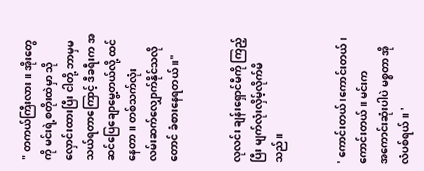" တကယ်ကြီးလား ။ အိုးတွေကို မင်းရဲ့စတိုးထဲမှာ သိုလှောင်းထားပြီး ငါတို့ ဘာမှမသယ်ရတာကြောင့် ဒီခရီးက အဆင်ပြေချောမွေ့တယ်လို့ ထင်နေတာ ။ တစ်သက်လုံး လမ်း‌ဆက်လျှောက်နိုင်သလိုတောင် ခံစားနေရတယ် ။"


လုလင်း ချန်းရှောင်မီကို ကြည့်ပြီး မျက်လုံးလှိမ့်လိုက်မိသည်။


' ကောင်းတယ် ၊ကောင်းတယ်၊‌ ကောင်းတယ် ။ မင်းက အ‌ကောင်းဆုံးပါပဲ မစ္စတာ အိုလံပစ်ရယ် ။ '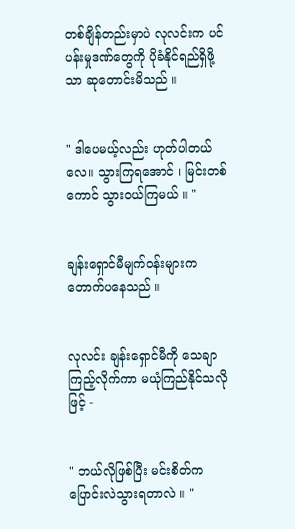တစ်ချိန်တည်းမှာပဲ လုလင်းက ပင်ပန်းမှုဒဏ်တွေကို ပိုခံနိုင်ရည်ရှိဖို့သာ ဆုတောင်းမိသည် ။


" ဒါပေမယ့်လည်း ဟုတ်ပါတယ်လေ။ သွားကြရအောင် ၊ မြင်းတစ်ကောင် သွားဝယ်ကြမယ် ။ "


ချန်းရှောင်မီမျက်ဝန်းများက တောက်ပနေသည် ။


လုလင်း ချန်းရှောင်မီကို သေချာကြည့်လိုက်ကာ မယုံကြည်နိုင်သလိုဖြင့် -


" ဘယ်လိုဖြစ်ပြီး မင်းစိတ်က ပြောင်းလဲသွားရတာလဲ ။ "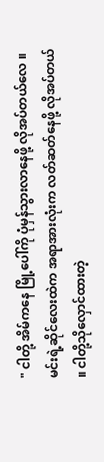" ငါတို့ အိမ်ကနေ မြို့ပေါ်ကို ပုံမှန်သွားလာနေဖို့ လိုအပ်တယ်လေ ။ မင်းရဲ့ဆိုင်လေးထဲက အရာအားလုံးက လတ်ဆတ်နေဖို့ လိုအပ်တယ် ။ ငါတို့သိုလှောင်ထားတဲ့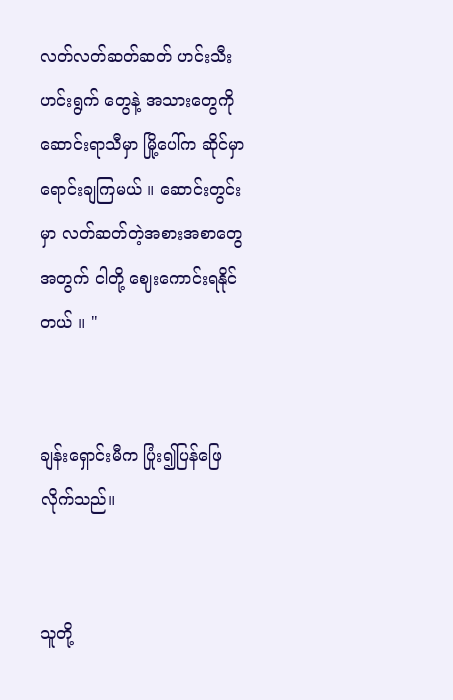လတ်လတ်ဆတ်ဆတ် ဟင်းသီးဟင်းရွက် တွေနဲ့ အသားတွေကို ဆောင်းရာသီမှာ မြို့ပေါ်က ဆိုင်မှာ ရောင်းချကြမယ် ။ ဆောင်းတွင်းမှာ လတ်ဆတ်တဲ့အစားအစာတွေအတွက် ငါတို့ ဈေးကောင်းရနိုင်တယ် ။ "


ချန်းရှောင်းမီက ပြုံး၍ပြန်ဖြေလိုက်သည်။


သူတို့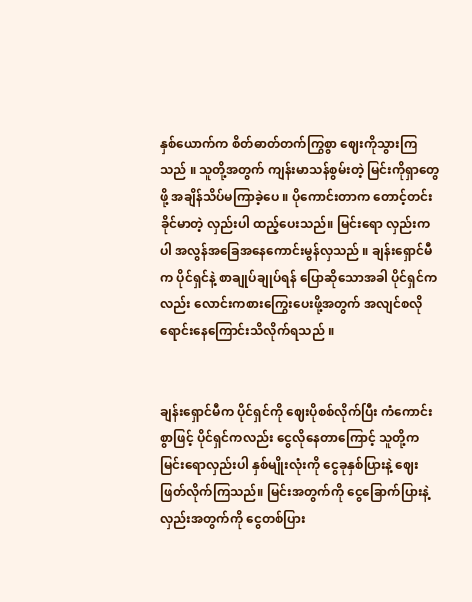နှစ်ယောက်က စိတ်ဓာတ်တက်ကြွစွာ ဈေးကိုသွားကြသည် ။ သူတို့အတွက် ကျန်းမာသန်စွမ်းတဲ့ မြင်း‌ကိုရှာတွေဖို့ အချိန်သိပ်မကြာခဲ့ပေ ။ ပိုကောင်းတာက တောင့်တင်းခိုင်မာတဲ့ လှည်းပါ ထည့်ပေးသည်။ မြင်းရော လှည်းကပါ အလွန်အခြေအနေကောင်းမွန်လှသည် ။ ချန်းရှောင်မီက ပိုင်ရှင်နဲ့ စာချုပ်ချုပ်ရန် ပြောဆိုသောအခါ ပိုင်ရှင်ကလည်း လောင်းကစားကြွေးပေးဖို့အတွက် အလျင်စလို ရောင်းနေကြောင်းသိလိုက်ရသည် ။


ချန်းရှောင်မီက ပိုင်ရှင်ကို ဈေးပိုစစ်လိုက်ပြီး ကံကောင်းစွာဖြင့် ပိုင်ရှင်ကလည်း ငွေလိုနေတာကြောင့် သူတို့က မြင်းရောလှည်းပါ နှစ်မျိုးလုံးကို ငွေခုနှစ်ပြားနဲ့ ဈေးဖြတ်လိုက်ကြသည်။ မြင်းအတွက်ကို ငွေခြောက်ပြားနဲ့ လှည်းအတွက်ကို ငွေတစ်ပြား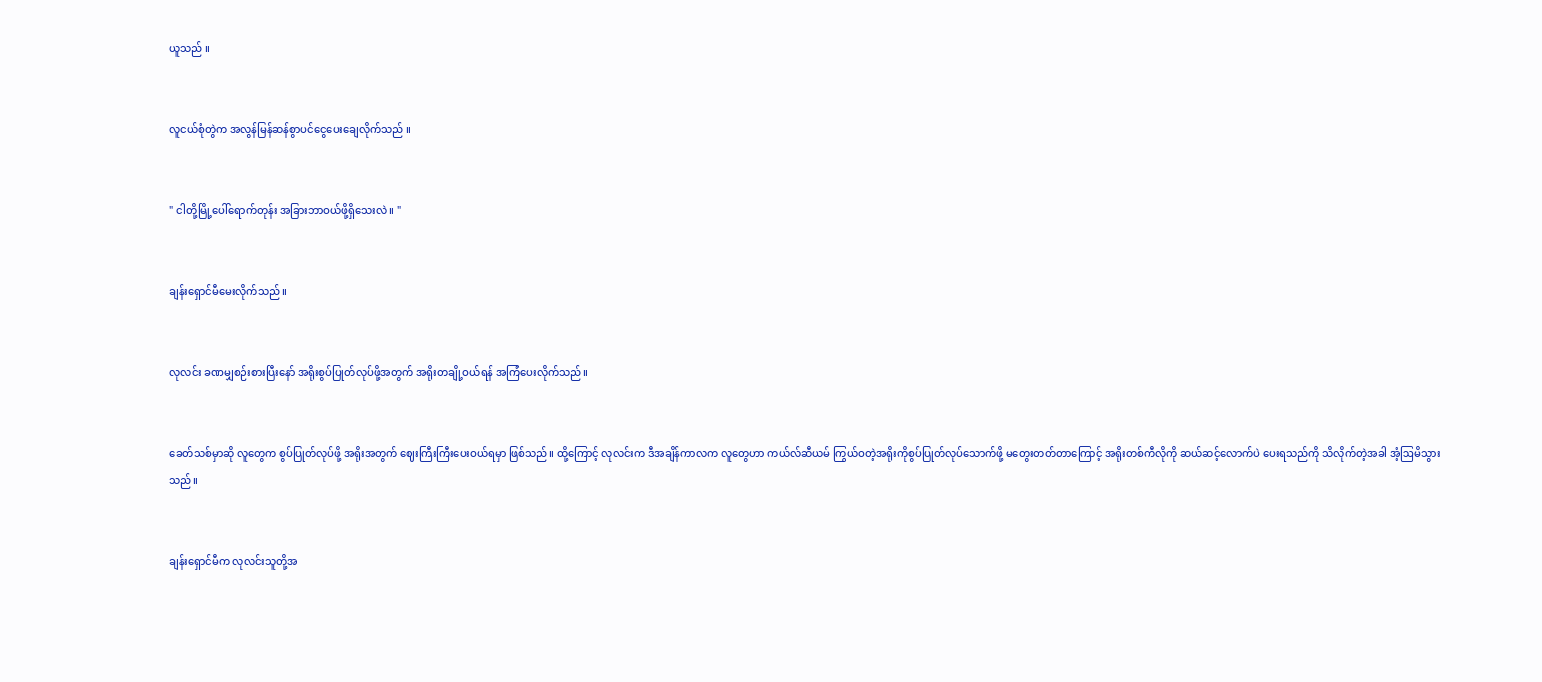ယူသည် ။


လူငယ်စုံတွဲက အလွန်မြန်ဆန်စွာပင်ငွေပေးချေလိုက်သည် ။


" ငါတို့မြို့ပေါ်ရောက်တုန်း အခြားဘာဝယ်ဖို့ရှိသေးလဲ။ "


ချန်းရှောင်မီမေးလိုက်သည် ။


လုလင်း ခဏမျှစဉ်းစားပြီးနော် အရိုးစွပ်ပြုတ်လုပ်ဖို့အတွက် အရိုးတချို့ဝယ်ရန် အကြံပေးလိုက်သည်။


ခေတ်သစ်မှာဆို လူတွေက စွပ်ပြုတ်လုပ်ဖို့ အရိုးအတွက် ဈေးကြီးကြီးပေးဝယ်ရမှာ ဖြစ်သည်။ ထို့ကြောင့် လုလင်းက ဒီအချိန်ကာလက လူတွေဟာ ကယ်လ်ဆီယမ် ကြွယ်ဝတဲ့အရိုးကိုစွပ်ပြုတ်လုပ်သောက်ဖို့ မတွေးတတ်တာကြောင့် အရိုးတစ်ကီလိုကို ဆယ်ဆင့်လောက်ပဲ ပေးရသည်ကို သိလိုက်တဲ့အခါ အံ့ဩမိသွားသည်။


ချန်းရှောင်မီက လုလင်းသူတို့အ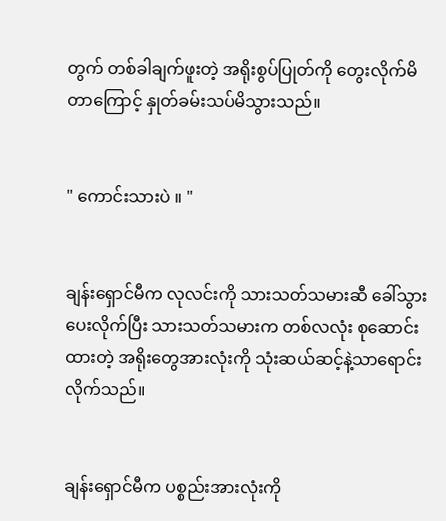တွက် တစ်ခါချက်ဖူးတဲ့ အရိုးစွပ်ပြုတ်ကို တွေးလိုက်မိတာကြောင့် နှုတ်ခမ်းသပ်မိသွားသည်။


" ကောင်းသားပဲ ။ "


ချန်းရှောင်မီက လုလင်းကို သားသတ်သမားဆီ ခေါ်သွားပေးလိုက်ပြီး သားသတ်သမားက တစ်လလုံး စုဆောင်းထားတဲ့ အရိုးတွေအားလုံးကို သုံးဆယ်ဆင့်နဲ့သာရောင်းလိုက်သည်။


ချန်းရှောင်မီက ပစ္စည်းအားလုံးကို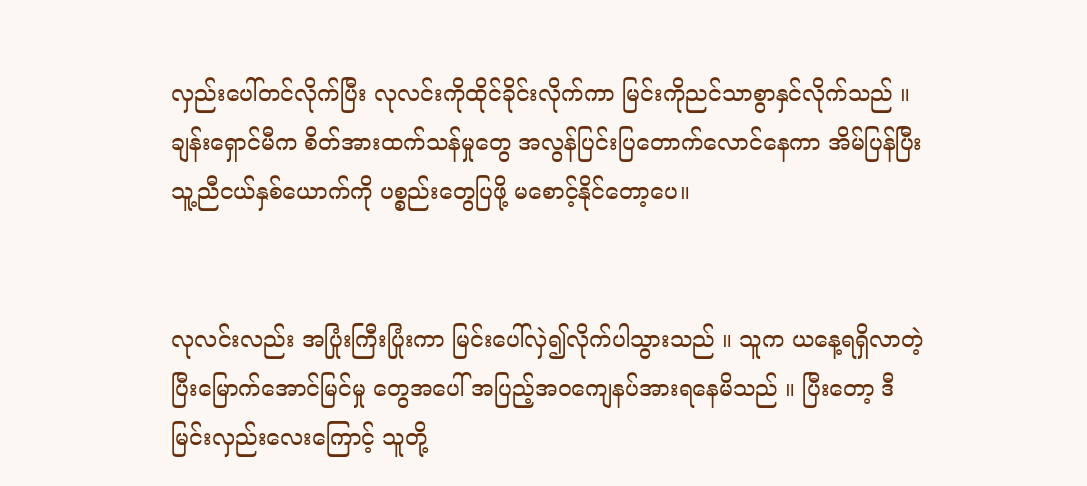လှည်းပေါ်တင်လိုက်ပြီး လုလင်းကိုထိုင်ခိုင်းလိုက်ကာ မြင်းကိုညင်သာစွာနှင်လိုက်သည် ။ ချန်းရှောင်မီက စိတ်အားထက်သန်မှုတွေ အလွန်ပြင်းပြတောက်လောင်နေကာ အိမ်ပြန်ပြီး သူ့ညီငယ်နှစ်ယောက်ကို ပစ္စည်းတွေပြဖို့ မစောင့်နိုင်တော့ပေ။


လုလင်းလည်း အပြုံးကြီးပြုံးကာ မြင်းပေါ်လှဲ၍လိုက်ပါသွားသည် ။ သူက ယနေ့ရရှိလာတဲ့ ပြီးမြောက်အောင်မြင်မှု တွေအပေါ် အပြည့်အဝကျေနပ်အားရနေမိသည် ။ ပြီးတော့ ဒီမြင်းလှည်းလေးကြောင့် သူတို့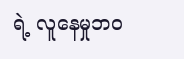ရဲ့ လူနေမှုဘဝ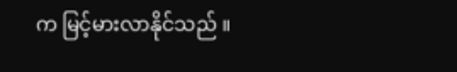က မြင့်မားလာနိုင်သည် ။